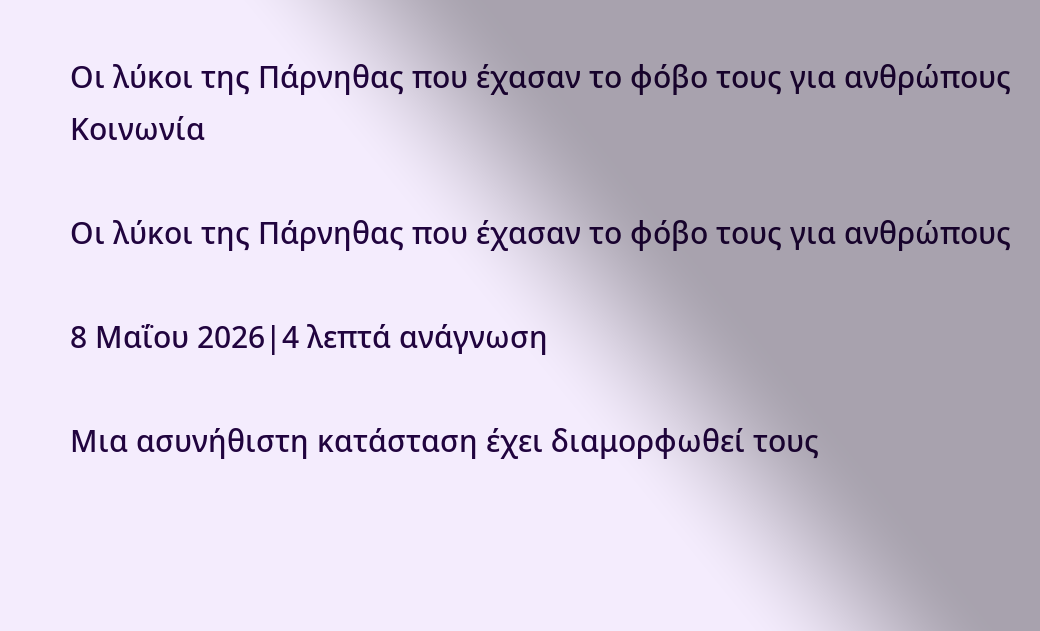Οι λύκοι της Πάρνηθας που έχασαν το φόβο τους για ανθρώπους
Κοινωνία

Οι λύκοι της Πάρνηθας που έχασαν το φόβο τους για ανθρώπους

8 Μαΐου 2026|4 λεπτά ανάγνωση

Μια ασυνήθιστη κατάσταση έχει διαμορφωθεί τους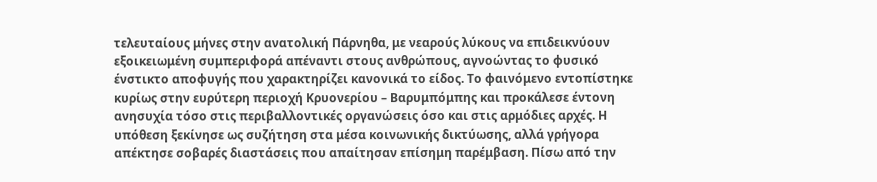τελευταίους μήνες στην ανατολική Πάρνηθα, με νεαρούς λύκους να επιδεικνύουν εξοικειωμένη συμπεριφορά απέναντι στους ανθρώπους, αγνοώντας το φυσικό ένστικτο αποφυγής που χαρακτηρίζει κανονικά το είδος. Το φαινόμενο εντοπίστηκε κυρίως στην ευρύτερη περιοχή Κρυονερίου – Βαρυμπόμπης και προκάλεσε έντονη ανησυχία τόσο στις περιβαλλοντικές οργανώσεις όσο και στις αρμόδιες αρχές. Η υπόθεση ξεκίνησε ως συζήτηση στα μέσα κοινωνικής δικτύωσης, αλλά γρήγορα απέκτησε σοβαρές διαστάσεις που απαίτησαν επίσημη παρέμβαση. Πίσω από την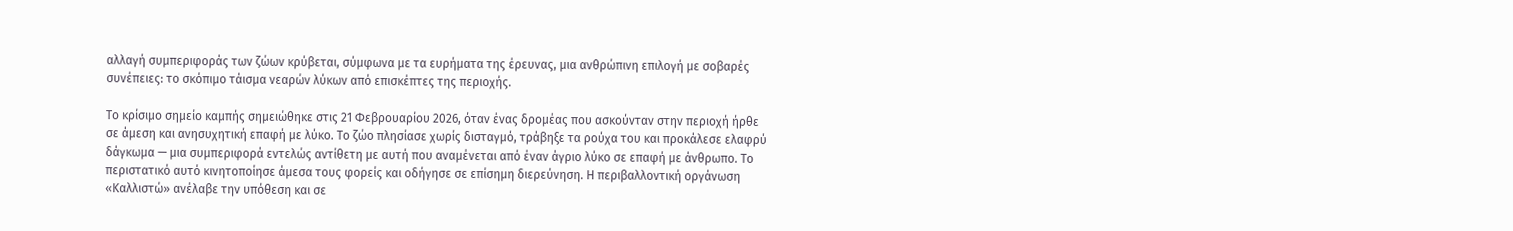αλλαγή συμπεριφοράς των ζώων κρύβεται, σύμφωνα με τα ευρήματα της έρευνας, μια ανθρώπινη επιλογή με σοβαρές συνέπειες: το σκόπιμο τάισμα νεαρών λύκων από επισκέπτες της περιοχής.

Το κρίσιμο σημείο καμπής σημειώθηκε στις 21 Φεβρουαρίου 2026, όταν ένας δρομέας που ασκούνταν στην περιοχή ήρθε σε άμεση και ανησυχητική επαφή με λύκο. Το ζώο πλησίασε χωρίς δισταγμό, τράβηξε τα ρούχα του και προκάλεσε ελαφρύ δάγκωμα — μια συμπεριφορά εντελώς αντίθετη με αυτή που αναμένεται από έναν άγριο λύκο σε επαφή με άνθρωπο. Το περιστατικό αυτό κινητοποίησε άμεσα τους φορείς και οδήγησε σε επίσημη διερεύνηση. Η περιβαλλοντική οργάνωση «Καλλιστώ» ανέλαβε την υπόθεση και σε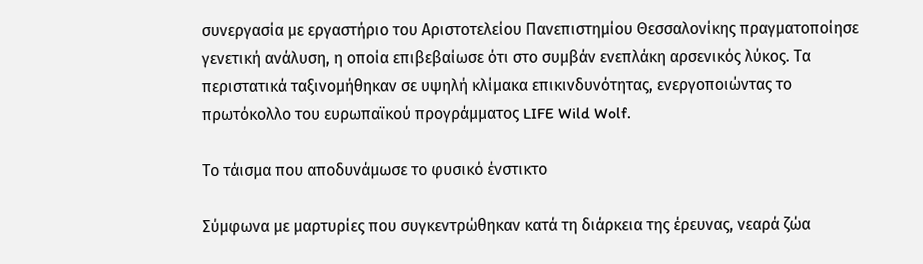συνεργασία με εργαστήριο του Αριστοτελείου Πανεπιστημίου Θεσσαλονίκης πραγματοποίησε γενετική ανάλυση, η οποία επιβεβαίωσε ότι στο συμβάν ενεπλάκη αρσενικός λύκος. Τα περιστατικά ταξινομήθηκαν σε υψηλή κλίμακα επικινδυνότητας, ενεργοποιώντας το πρωτόκολλο του ευρωπαϊκού προγράμματος LIFE Wild Wolf.

Το τάισμα που αποδυνάμωσε το φυσικό ένστικτο

Σύμφωνα με μαρτυρίες που συγκεντρώθηκαν κατά τη διάρκεια της έρευνας, νεαρά ζώα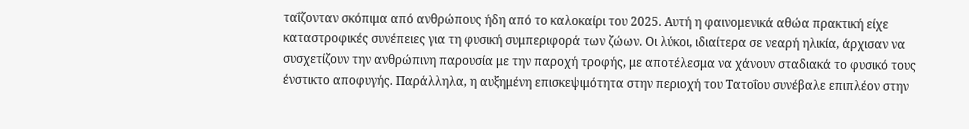ταΐζονταν σκόπιμα από ανθρώπους ήδη από το καλοκαίρι του 2025. Αυτή η φαινομενικά αθώα πρακτική είχε καταστροφικές συνέπειες για τη φυσική συμπεριφορά των ζώων. Οι λύκοι, ιδιαίτερα σε νεαρή ηλικία, άρχισαν να συσχετίζουν την ανθρώπινη παρουσία με την παροχή τροφής, με αποτέλεσμα να χάνουν σταδιακά το φυσικό τους ένστικτο αποφυγής. Παράλληλα, η αυξημένη επισκεψιμότητα στην περιοχή του Τατοΐου συνέβαλε επιπλέον στην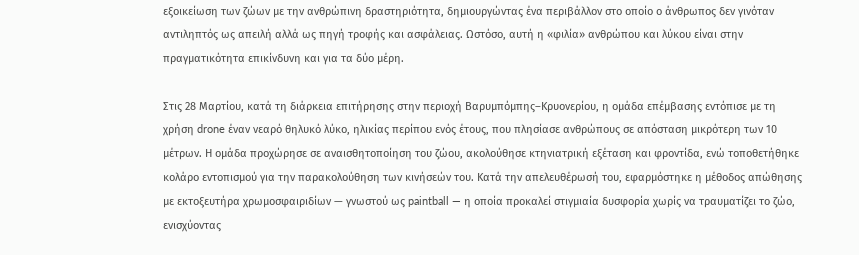εξοικείωση των ζώων με την ανθρώπινη δραστηριότητα, δημιουργώντας ένα περιβάλλον στο οποίο ο άνθρωπος δεν γινόταν αντιληπτός ως απειλή αλλά ως πηγή τροφής και ασφάλειας. Ωστόσο, αυτή η «φιλία» ανθρώπου και λύκου είναι στην πραγματικότητα επικίνδυνη και για τα δύο μέρη.

Στις 28 Μαρτίου, κατά τη διάρκεια επιτήρησης στην περιοχή Βαρυμπόμπης–Κρυονερίου, η ομάδα επέμβασης εντόπισε με τη χρήση drone έναν νεαρό θηλυκό λύκο, ηλικίας περίπου ενός έτους, που πλησίασε ανθρώπους σε απόσταση μικρότερη των 10 μέτρων. Η ομάδα προχώρησε σε αναισθητοποίηση του ζώου, ακολούθησε κτηνιατρική εξέταση και φροντίδα, ενώ τοποθετήθηκε κολάρο εντοπισμού για την παρακολούθηση των κινήσεών του. Κατά την απελευθέρωσή του, εφαρμόστηκε η μέθοδος απώθησης με εκτοξευτήρα χρωμοσφαιριδίων — γνωστού ως paintball — η οποία προκαλεί στιγμιαία δυσφορία χωρίς να τραυματίζει το ζώο, ενισχύοντας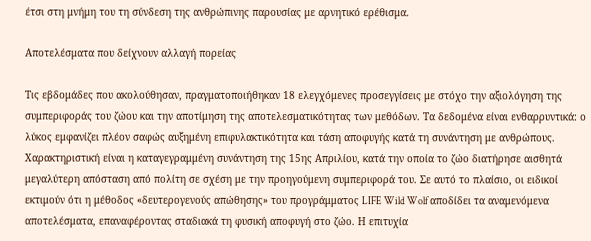έτσι στη μνήμη του τη σύνδεση της ανθρώπινης παρουσίας με αρνητικό ερέθισμα.

Αποτελέσματα που δείχνουν αλλαγή πορείας

Τις εβδομάδες που ακολούθησαν, πραγματοποιήθηκαν 18 ελεγχόμενες προσεγγίσεις με στόχο την αξιολόγηση της συμπεριφοράς του ζώου και την αποτίμηση της αποτελεσματικότητας των μεθόδων. Τα δεδομένα είναι ενθαρρυντικά: ο λύκος εμφανίζει πλέον σαφώς αυξημένη επιφυλακτικότητα και τάση αποφυγής κατά τη συνάντηση με ανθρώπους. Χαρακτηριστική είναι η καταγεγραμμένη συνάντηση της 15ης Απριλίου, κατά την οποία το ζώο διατήρησε αισθητά μεγαλύτερη απόσταση από πολίτη σε σχέση με την προηγούμενη συμπεριφορά του. Σε αυτό το πλαίσιο, οι ειδικοί εκτιμούν ότι η μέθοδος «δευτερογενούς απώθησης» του προγράμματος LIFE Wild Wolf αποδίδει τα αναμενόμενα αποτελέσματα, επαναφέροντας σταδιακά τη φυσική αποφυγή στο ζώο. Η επιτυχία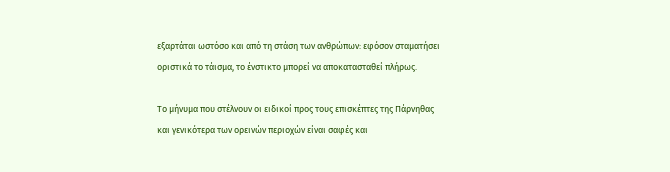εξαρτάται ωστόσο και από τη στάση των ανθρώπων: εφόσον σταματήσει οριστικά το τάισμα, το ένστικτο μπορεί να αποκατασταθεί πλήρως.

Το μήνυμα που στέλνουν οι ειδικοί προς τους επισκέπτες της Πάρνηθας και γενικότερα των ορεινών περιοχών είναι σαφές και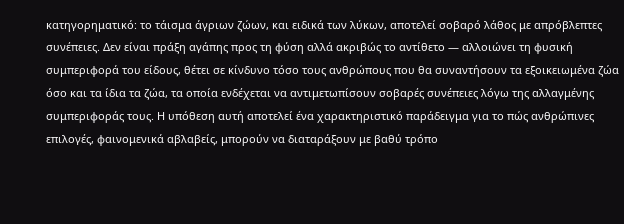κατηγορηματικό: το τάισμα άγριων ζώων, και ειδικά των λύκων, αποτελεί σοβαρό λάθος με απρόβλεπτες συνέπειες. Δεν είναι πράξη αγάπης προς τη φύση αλλά ακριβώς το αντίθετο — αλλοιώνει τη φυσική συμπεριφορά του είδους, θέτει σε κίνδυνο τόσο τους ανθρώπους που θα συναντήσουν τα εξοικειωμένα ζώα όσο και τα ίδια τα ζώα, τα οποία ενδέχεται να αντιμετωπίσουν σοβαρές συνέπειες λόγω της αλλαγμένης συμπεριφοράς τους. Η υπόθεση αυτή αποτελεί ένα χαρακτηριστικό παράδειγμα για το πώς ανθρώπινες επιλογές, φαινομενικά αβλαβείς, μπορούν να διαταράξουν με βαθύ τρόπο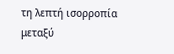τη λεπτή ισορροπία μεταξύ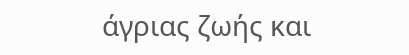άγριας ζωής και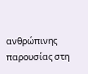ανθρώπινης παρουσίας στη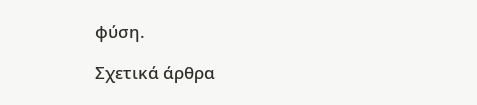φύση.

Σχετικά άρθρα